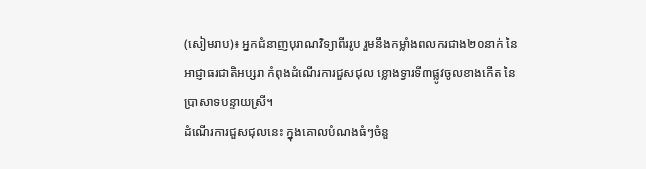(សៀមរាប)៖ អ្នកជំនាញបុរាណវិទ្យាពីររូប រួមនឹងកម្លាំងពលករជាង២០នាក់ នៃអាជ្ញាធរជាតិអប្សរា កំពុងដំណើរការជួសជុល ខ្លោងទ្វារទី៣ផ្លូវចូលខាងកើត នៃប្រាសាទបន្ទាយស្រី។
ដំណើរការជួសជុលនេះ ក្នុងគោលបំណងធំៗចំនួ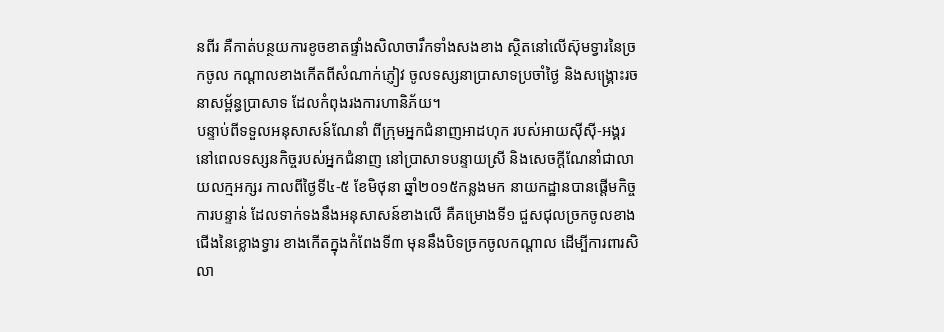នពីរ គឺកាត់បន្ថយការខូចខាតផ្ទាំងសិលាចារឹកទាំងសងខាង ស្ថិតនៅលើស៊ុមទ្វារនៃច្រកចូល កណ្តាលខាងកើតពីសំណាក់ភ្ញៀវ ចូលទស្សនាប្រាសាទប្រចាំថ្ងៃ និងសង្រ្គោះរចនាសម្ព័ន្ធប្រាសាទ ដែលកំពុងរងការហានិភ័យ។
បន្ទាប់ពីទទួលអនុសាសន៍ណែនាំ ពីក្រុមអ្នកជំនាញអាដហុក របស់អាយស៊ីស៊ី-អង្គរ នៅពេលទស្សនកិច្ចរបស់អ្នកជំនាញ នៅប្រាសាទបន្ទាយស្រី និងសេចក្តីណែនាំជាលាយលក្មអក្សរ កាលពីថ្ងៃទី៤-៥ ខែមិថុនា ឆ្នាំ២០១៥កន្លងមក នាយកដ្ឋានបានផ្តើមកិច្ចការបន្ទាន់ ដែលទាក់ទងនឹងអនុសាសន៍ខាងលើ គឺគម្រោងទី១ ជួសជុលច្រកចូលខាងជើងនៃខ្លោងទ្វារ ខាងកើតក្នុងកំពែងទី៣ មុននឹងបិទច្រកចូលកណ្តាល ដើម្បីការពារសិលា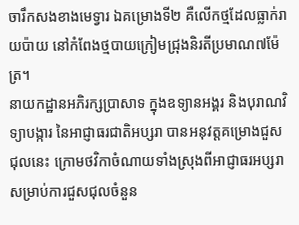ចារឹកសងខាងមេទ្វារ ឯគម្រោងទី២ គឺលើកថ្មដែលធ្លាក់រាយប៉ាយ នៅកំពែងថ្មបាយក្រៀមជ្រុងនិរតីប្រមាណ៧ម៉ែត្រ។
នាយកដ្ឋានអភិរក្សប្រាសាទ ក្នុងឧទ្យានអង្គរ និងបុរាណវិទ្យាបង្ការ នៃអាជ្ញាធរជាតិអប្សរា បានអនុវត្តគម្រោងជួសជុលនេះ ក្រោមថវិកាចំណាយទាំងស្រុងពីអាជ្ញាធរអប្សរា សម្រាប់ការជួសជុលចំនួន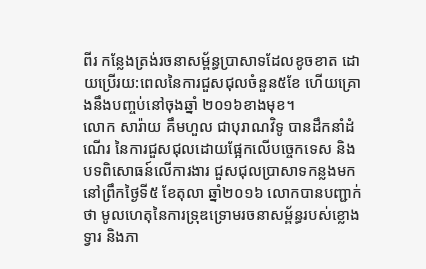ពីរ កន្លែងត្រង់រចនាសម្ព័ន្ធប្រាសាទដែលខូចខាត ដោយប្រើរយ:ពេលនៃការជួសជុលចំនួន៥ខែ ហើយគ្រោងនឹងបញ្ចប់នៅចុងឆ្នាំ ២០១៦ខាងមុខ។
លោក សារ៉ាយ គឹមហួល ជាបុរាណវិទូ បានដឹកនាំដំណើរ នៃការជួសជុលដោយផ្អែកលើបច្ចេកទេស និងបទពិសោធន៍លើការងារ ជួសជុលប្រាសាទកន្លងមក នៅព្រឹកថ្ងៃទី៥ ខែតុលា ឆ្នាំ២០១៦ លោកបានបញ្ជាក់ថា មូលហេតុនៃការទ្រុឌទ្រោមរចនាសម្ព័ន្ធរបស់ខ្លោងទ្វារ និងភា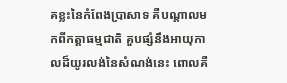គខ្លះនៃកំពែងប្រាសាទ គឺបណ្តាលមកពីកត្តាធម្មជាតិ គួបផ្សំនឹងអាយុកាលដ៏យូរលង់នៃសំណង់នេះ ពោលគឺ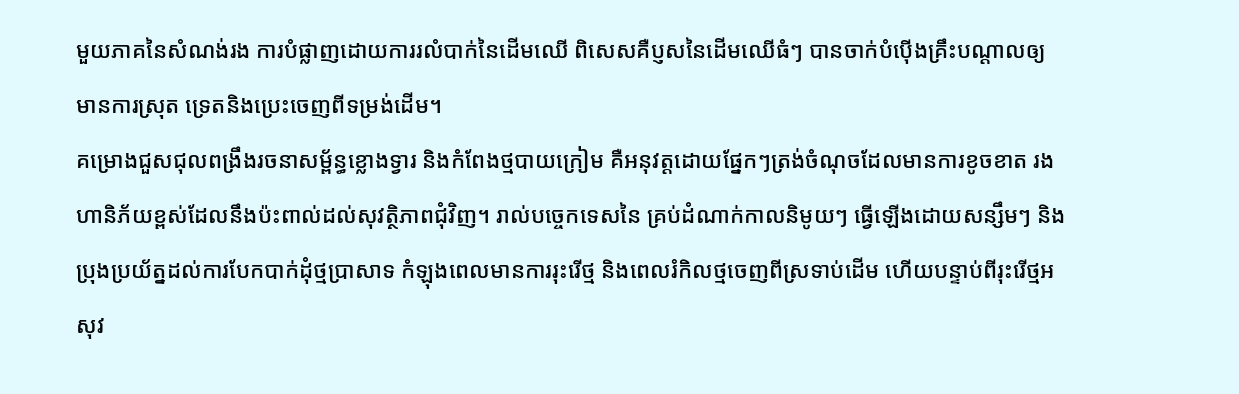មួយភាគនៃសំណង់រង ការបំផ្លាញដោយការរលំបាក់នៃដើមឈើ ពិសេសគឺប្ញសនៃដើមឈើធំៗ បានចាក់បំប៉ើងគ្រឹះបណ្តាលឲ្យមានការស្រុត ទ្រេតនិងប្រេះចេញពីទម្រង់ដើម។
គម្រោងជួសជុលពង្រឹងរចនាសម្ព័ន្ធខ្លោងទ្វារ និងកំពែងថ្មបាយក្រៀម គឺអនុវត្តដោយផ្នែកៗត្រង់ចំណុចដែលមានការខូចខាត រងហានិភ័យខ្ពស់ដែលនឹងប៉ះពាល់ដល់សុវត្ថិភាពជុំវិញ។ រាល់បច្ចេកទេសនៃ គ្រប់ដំណាក់កាលនិមូយៗ ធ្វើឡើងដោយសន្សឹមៗ និងប្រុងប្រយ័ត្នដល់ការបែកបាក់ដុំថ្មប្រាសាទ កំឡុងពេលមានការរុះរើថ្ម និងពេលរំកិលថ្មចេញពីស្រទាប់ដើម ហើយបន្ទាប់ពីរុះរើថ្មអសុវ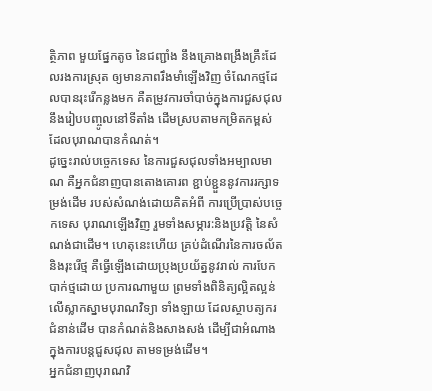ត្ថិភាព មួយផ្នែកតូច នៃជញ្ជាំង នឹងគ្រោងពង្រឹងគ្រឹះដែលរងការស្រុត ឲ្យមានភាពរឹងមាំឡើងវិញ ចំណែកថ្មដែលបានរុះរើកន្លងមក គឺតម្រូវការចាំបាច់ក្នុងការជួសជុល នឹងរៀបបញ្ចូលនៅទីតាំង ដើមស្របតាមកម្រិតកម្ពស់ ដែលបុរាណបានកំណត់។
ដូច្នេះរាល់បច្ចេកទេស នៃការជួសជុលទាំងអម្បាលមាណ គឺអ្នកជំនាញបានតោងគោរព ខ្ជាប់ខ្ជួននូវការរក្សាទម្រង់ដើម របស់សំណង់ដោយគិតអំពី ការប្រើប្រាស់បច្ចេកទេស បុរាណឡើងវិញ រួមទាំងសម្ភារ:និងប្រវត្តិ នៃសំណង់ជាដើម។ ហេតុនេះហើយ គ្រប់ដំណើរនៃការចល័តនិងរុះរើថ្ម គឺធ្វើឡើងដោយប្រុងប្រយ័ត្ននូវរាល់ ការបែកបាក់ថ្មដោយ ប្រការណាមួយ ព្រមទាំងពិនិត្យល្អិតល្អន់ លើស្លាកស្នាមបុរាណវិទ្យា ទាំងឡាយ ដែលស្ថាបត្យករជំនាន់ដើម បានកំណត់និងសាងសង់ ដើម្បីជាអំណាងក្នុងការបន្តជួសជុល តាមទម្រង់ដើម។
អ្នកជំនាញបុរាណវិ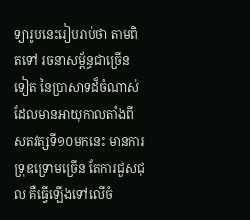ទ្យារូបនេះរៀបរាប់ថា តាមពិតទៅ រចនាសម្ព័ន្ធជាច្រើនទៀត នៃប្រាសាទដ៏ចំណាស់ ដែលមានអាយុកាលតាំងពី សតវត្សទី១០មកនេះ មានការទ្រុឌទ្រោមច្រើន តែការជួសជុល គឺធ្វើឡើងទៅលើចំ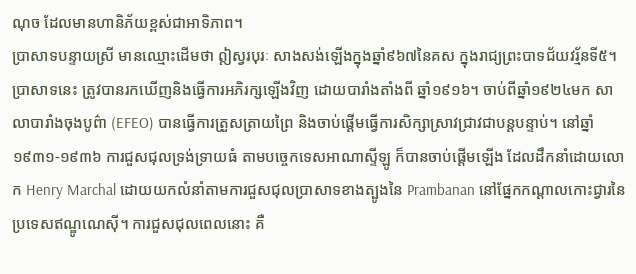ណុច ដែលមានហានិភ័យខ្ពស់ជាអាទិភាព។
ប្រាសាទបន្ទាយស្រី មានឈ្មោះដើមថា ឦស្វរបុរៈ សាងសង់ឡើងក្នុងឆ្នាំ៩៦៧នៃគស ក្នុងរាជ្យព្រះបាទជ័យវរ្ម័នទី៥។ ប្រាសាទនេះ ត្រូវបានរកឃើញនិងធ្វើការអភិរក្សឡើងវិញ ដោយបារាំងតាំងពី ឆ្នាំ១៩១៦។ ចាប់ពីឆ្នាំ១៩២៤មក សាលាបារាំងចុងបូព៌ា (EFEO) បានធ្វើការត្រួសត្រាយព្រៃ និងចាប់ផ្តើមធ្វើការសិក្សាស្រាវជ្រាវជាបន្តបន្ទាប់។ នៅឆ្នាំ១៩៣១-១៩៣៦ ការជួសជុលទ្រង់ទ្រាយធំ តាមបច្ចេកទេសអាណាស្ទីឡូ ក៏បានចាប់ផ្តើមឡើង ដែលដឹកនាំដោយលោក Henry Marchal ដោយយកលំនាំតាមការជួសជុលប្រាសាទខាងត្បូងនៃ Prambanan នៅផ្នែកកណ្តាលកោះជ្វារនៃប្រទេសឥណ្ឌូណេស៊ី។ ការជួសជុលពេលនោះ គឺ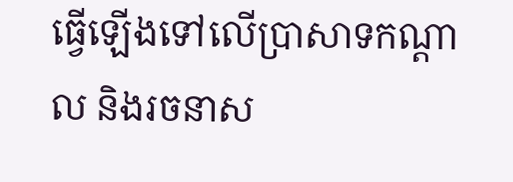ធ្វើឡើងទៅលើប្រាសាទកណ្តាល និងរចនាស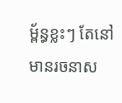ម្ព័ន្ធខ្លះៗ តែនៅមានរចនាស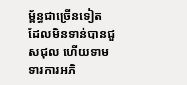ម្ព័ន្ធជាច្រើនទៀត ដែលមិនទាន់បានជួសជុល ហើយទាមទារការអភិ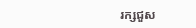រក្សជួស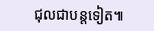ជុលជាបន្តទៀត៕